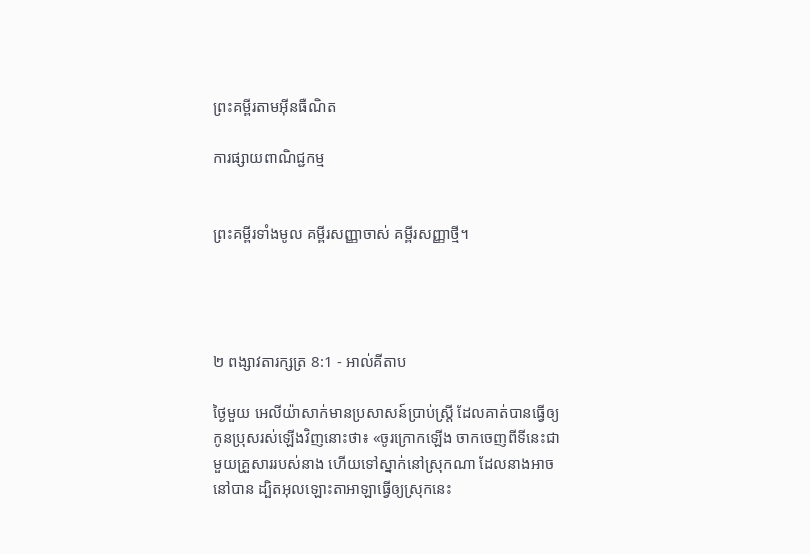ព្រះគម្ពីរតាមអ៊ីនធឺណិត

ការផ្សាយពាណិជ្ជកម្ម


ព្រះគម្ពីរទាំងមូល គម្ពីរសញ្ញាចាស់ គម្ពីរសញ្ញាថ្មី។




២ ពង្សាវ‌តារ‌ក្សត្រ 8:1 - អាល់គីតាប

ថ្ងៃមួយ អេលី‌យ៉ាសាក់មានប្រសាសន៍ប្រាប់ស្ត្រី ដែលគាត់បានធ្វើឲ្យកូនប្រុសរស់ឡើងវិញនោះថា៖ «ចូរក្រោកឡើង ចាកចេញពីទីនេះជាមួយគ្រួសាររបស់នាង ហើយទៅស្នាក់នៅស្រុកណា ដែលនាងអាចនៅបាន ដ្បិតអុលឡោះ‌តាអាឡាធ្វើឲ្យស្រុកនេះ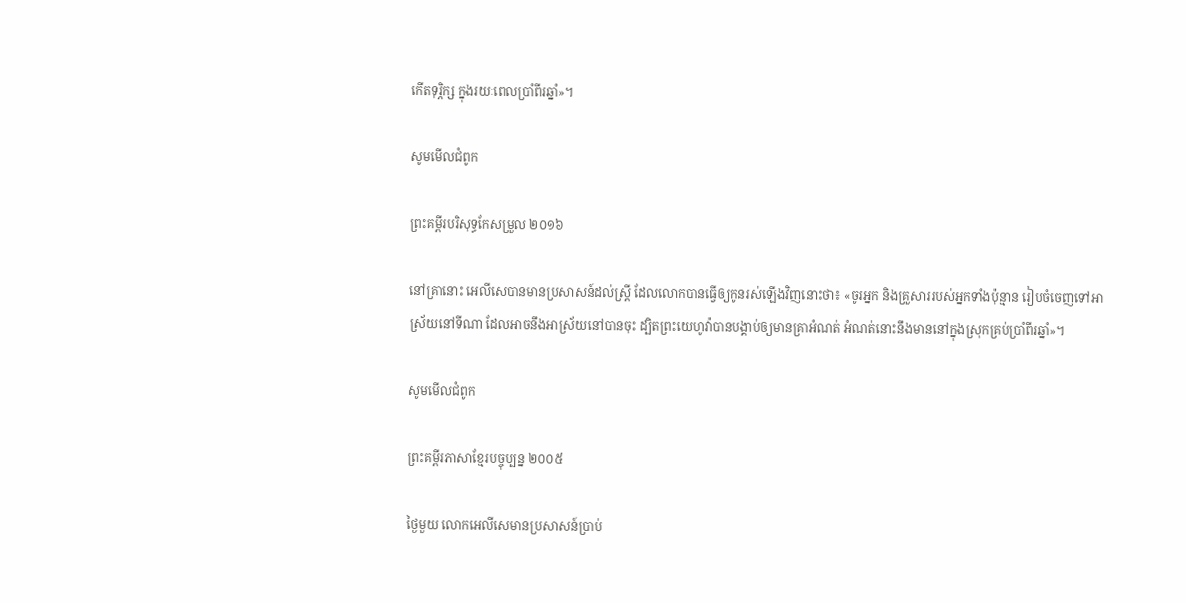កើតទុរ្ភិក្ស ក្នុងរយៈពេលប្រាំពីរឆ្នាំ»។

សូមមើលជំពូក

ព្រះគម្ពីរបរិសុទ្ធកែសម្រួល ២០១៦

នៅគ្រានោះ អេលី‌សេបានមានប្រសាសន៍ដល់ស្ត្រី ដែលលោកបានធ្វើឲ្យកូនរស់ឡើងវិញនោះថា៖ «ចូរអ្នក និងគ្រួសាររបស់អ្នកទាំងប៉ុន្មាន រៀបចំចេញទៅអាស្រ័យនៅទីណា ដែលអាចនឹងអាស្រ័យនៅបានចុះ ដ្បិតព្រះ‌យេហូវ៉ាបានបង្គាប់ឲ្យមានគ្រាអំណត់ អំណត់នោះនឹងមាននៅក្នុងស្រុកគ្រប់ប្រាំពីរឆ្នាំ»។

សូមមើលជំពូក

ព្រះគម្ពីរភាសាខ្មែរបច្ចុប្បន្ន ២០០៥

ថ្ងៃមួយ លោកអេលីសេមានប្រសាសន៍ប្រាប់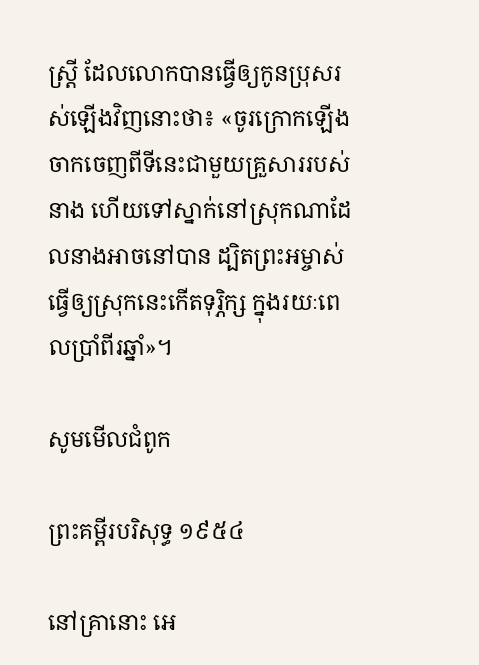ស្ត្រី ដែលលោកបានធ្វើឲ្យកូនប្រុសរស់ឡើងវិញនោះថា៖ «ចូរក្រោកឡើង ចាកចេញពីទីនេះជាមួយគ្រួសាររបស់នាង ហើយទៅស្នាក់នៅស្រុកណាដែលនាងអាចនៅបាន ដ្បិតព្រះ‌អម្ចាស់ធ្វើឲ្យស្រុកនេះកើតទុរ្ភិក្ស ក្នុងរយៈពេលប្រាំ‌ពីរឆ្នាំ»។

សូមមើលជំពូក

ព្រះគម្ពីរបរិសុទ្ធ ១៩៥៤

នៅគ្រានោះ អេ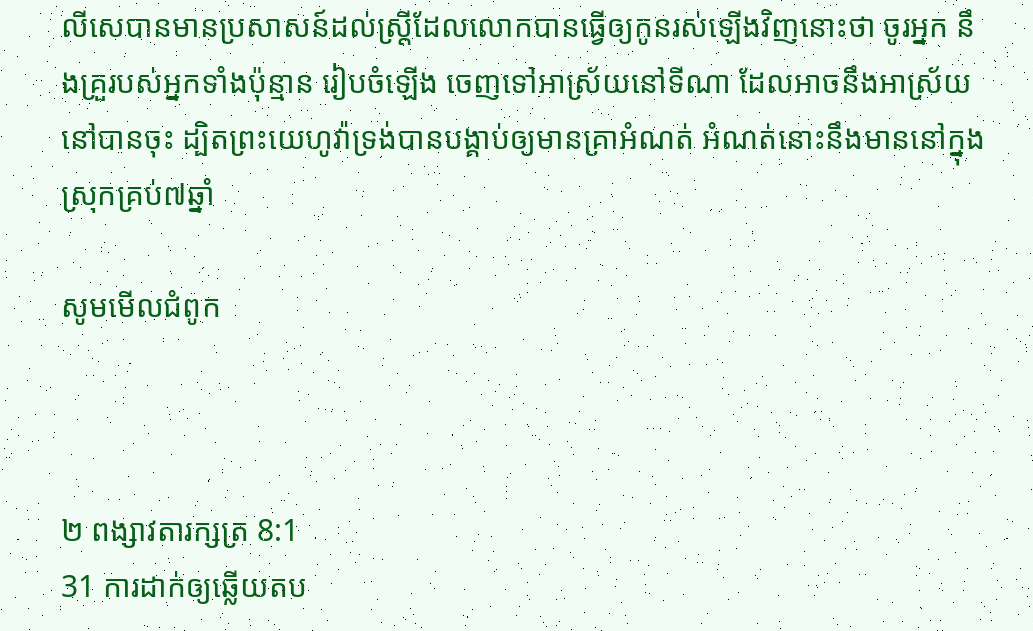លី‌សេបានមានប្រសាសន៍ដល់ស្ត្រីដែលលោកបានធ្វើឲ្យកូនរស់ឡើងវិញនោះថា ចូរអ្នក នឹងគ្រួរបស់អ្នកទាំងប៉ុន្មាន រៀបចំឡើង ចេញទៅអាស្រ័យនៅទីណា ដែលអាចនឹងអាស្រ័យនៅបានចុះ ដ្បិតព្រះ‌យេហូវ៉ាទ្រង់បានបង្គាប់ឲ្យមានគ្រាអំណត់ អំណត់នោះនឹងមាននៅក្នុងស្រុកគ្រប់៧ឆ្នាំ

សូមមើលជំពូក



២ ពង្សាវ‌តារ‌ក្សត្រ 8:1
31 ការដាក់ឲ្យឆ្លើយតប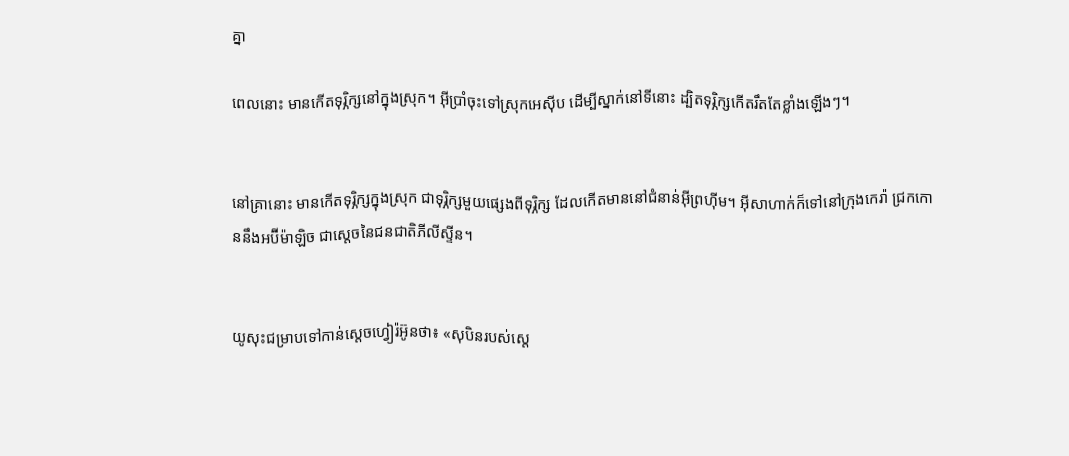គ្នា

ពេលនោះ មានកើតទុរ្ភិក្សនៅក្នុងស្រុក។ អ៊ីប្រាំចុះទៅស្រុកអេស៊ីប ដើម្បីស្នាក់នៅទីនោះ ដ្បិតទុរ្ភិក្សកើតរឹតតែខ្លាំងឡើងៗ។


នៅគ្រានោះ មានកើតទុរ្ភិក្សក្នុងស្រុក ជាទុរ្ភិក្សមួយផ្សេងពីទុរ្ភិក្ស ដែលកើតមាននៅជំនាន់អ៊ីព្រហ៊ីម។ អ៊ីសា‌ហាក់ក៏ទៅនៅក្រុងកេរ៉ា ជ្រកកោននឹងអប៊ីម៉ា‌ឡិច ជាស្តេចនៃជន‌ជាតិភីលី‌ស្ទីន។


យូសុះជម្រាបទៅកាន់ស្តេចហ្វៀរ៉អ៊ូនថា៖ «សុបិនរបស់ស្តេ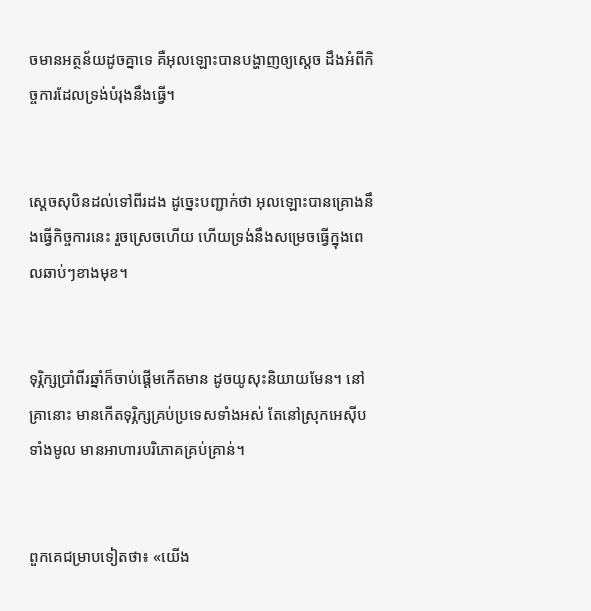ចមានអត្ថន័យដូចគ្នាទេ គឺអុលឡោះបានបង្ហាញឲ្យស្តេច ដឹងអំពីកិច្ចការដែលទ្រង់បំរុងនឹងធ្វើ។


ស្តេចសុបិនដល់ទៅពីរដង ដូច្នេះបញ្ជាក់ថា អុលឡោះបានគ្រោងនឹងធ្វើកិច្ចការនេះ រួចស្រេចហើយ ហើយទ្រង់នឹងសម្រេចធ្វើក្នុងពេលឆាប់ៗខាងមុខ។


ទុរ្ភិក្សប្រាំពីរឆ្នាំក៏ចាប់ផ្តើមកើតមាន ដូចយូសុះនិយាយមែន។ នៅគ្រានោះ មានកើតទុរ្ភិក្សគ្រប់ប្រទេសទាំងអស់ តែនៅស្រុកអេស៊ីបទាំងមូល មានអាហារបរិភោគគ្រប់គ្រាន់។


ពួកគេជម្រាបទៀតថា៖ «យើង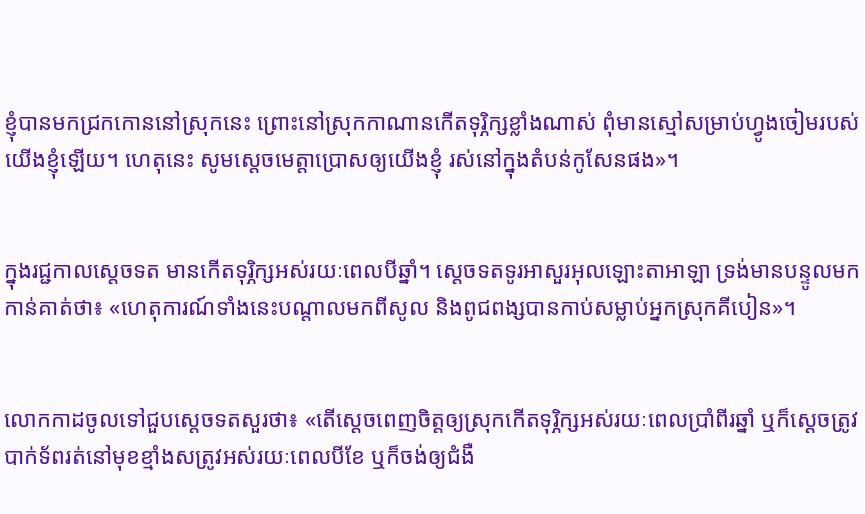ខ្ញុំបានមកជ្រកកោននៅស្រុកនេះ ព្រោះនៅស្រុកកាណានកើតទុរ្ភិក្សខ្លាំងណាស់ ពុំមានស្មៅសម្រាប់ហ្វូងចៀមរបស់យើងខ្ញុំឡើយ។ ហេតុនេះ សូមស្តេចមេត្តាប្រោសឲ្យយើងខ្ញុំ រស់នៅក្នុងតំបន់កូសែនផង»។


ក្នុងរជ្ជ‌កាលស្តេចទត មានកើតទុរ្ភិក្សអស់រយៈពេលបីឆ្នាំ។ ស្តេចទតទូរអាសួរអុលឡោះ‌តាអាឡា ទ្រង់មានបន្ទូលមកកាន់គាត់ថា៖ «ហេតុ‌ការណ៍ទាំងនេះបណ្តាលមកពីសូល និងពូជ‌ពង្សបានកាប់សម្លាប់អ្នកស្រុកគីបៀន»។


លោកកាដចូលទៅជួបស្តេចទតសួរថា៖ «តើស្តេចពេញចិត្តឲ្យស្រុកកើតទុរ្ភិក្សអស់រយៈពេលប្រាំពីរឆ្នាំ ឬក៏ស្តេចត្រូវបាក់ទ័ពរត់នៅមុខខ្មាំងសត្រូវអស់រយៈពេលបីខែ ឬក៏ចង់ឲ្យជំងឺ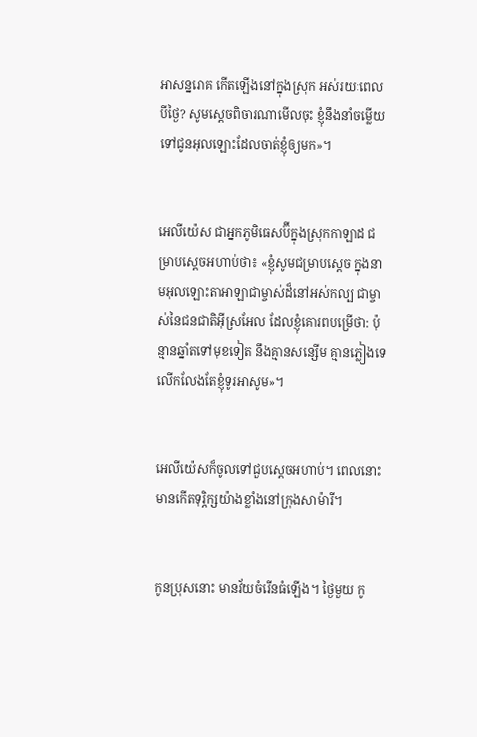អាសន្ន‌រោគ កើតឡើងនៅក្នុងស្រុក អស់រយៈពេលបីថ្ងៃ? សូមស្តេចពិចារណាមើលចុះ ខ្ញុំនឹងនាំចម្លើយទៅជូនអុលឡោះដែលចាត់ខ្ញុំឲ្យមក»។


អេលី‌យ៉េស ជាអ្នកភូមិធេស‌ប៊ីក្នុងស្រុកកាឡាដ ជម្រាបស្តេចអហាប់ថា៖ «ខ្ញុំសូមជម្រាបស្តេច ក្នុងនាមអុលឡោះ‌តាអាឡាជាម្ចាស់ដ៏នៅអស់‌កល្ប ជាម្ចាស់នៃជន‌ជាតិអ៊ីស្រ‌អែល ដែលខ្ញុំគោរពបម្រើថា: ប៉ុន្មានឆ្នាំតទៅមុខទៀត នឹងគ្មានសន្សើម គ្មានភ្លៀងទេ លើក‌លែងតែខ្ញុំទូរអាសូម»។


អេលី‌យ៉េសក៏ចូលទៅជួបស្តេចអហាប់។ ពេលនោះ មានកើតទុរ្ភិក្សយ៉ាងខ្លាំងនៅក្រុងសា‌ម៉ារី។


កូនប្រុសនោះ មានវ័យចំរើនធំឡើង។ ថ្ងៃមួយ កូ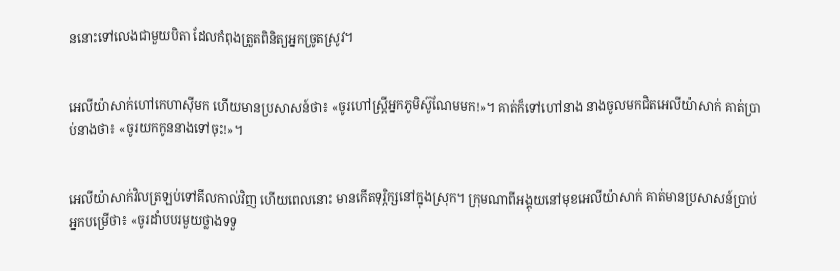ននោះទៅលេងជាមួយបិតា ដែលកំពុងត្រួតពិនិត្យអ្នកច្រូតស្រូវ។


អេលី‌យ៉ាសាក់ហៅកេហា‌ស៊ីមក ហើយមានប្រសាសន៍ថា៖ «ចូរហៅស្ត្រីអ្នកភូមិស៊ូ‌ណែមមក!»។ គាត់ក៏ទៅហៅនាង នាងចូលមកជិតអេលី‌យ៉ាសាក់ គាត់ប្រាប់នាងថា៖ «ចូរយកកូននាងទៅចុះ!»។


អេលី‌យ៉ាសាក់វិលត្រឡប់ទៅគីល‌កាល់វិញ ហើយពេលនោះ មានកើតទុរ្ភិក្សនៅក្នុងស្រុក។ ក្រុមណាពីអង្គុយនៅមុខអេលី‌យ៉ាសាក់ គាត់មានប្រសាសន៍ប្រាប់អ្នកបម្រើថា៖ «ចូរដាំបបរមួយថ្លាងទទួ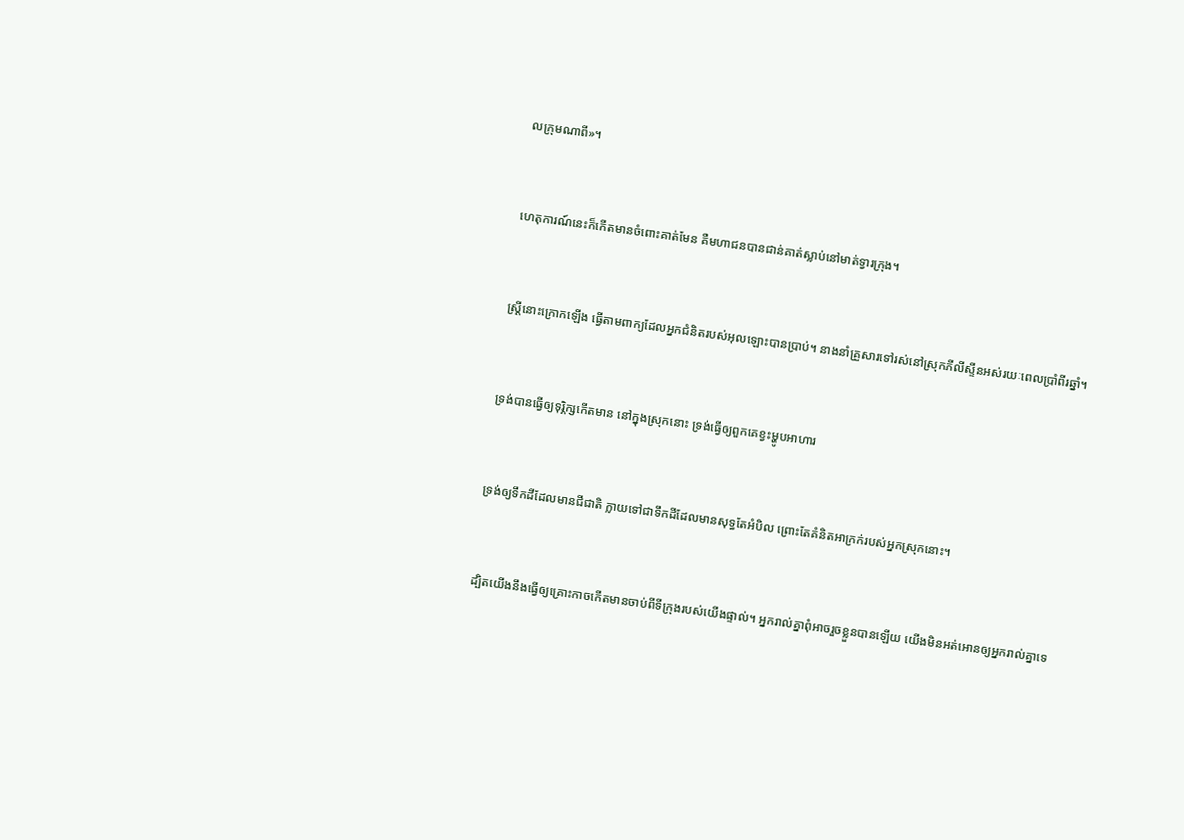លក្រុមណាពី»។


ហេតុ‌ការណ៍នេះក៏កើតមានចំពោះគាត់មែន គឺមហា‌ជនបានជាន់គាត់ស្លាប់នៅមាត់ទ្វារក្រុង។


ស្ត្រីនោះក្រោកឡើង ធ្វើតាមពាក្យដែលអ្នកជំនិតរបស់អុលឡោះបានប្រាប់។ នាងនាំគ្រួសារទៅរស់នៅស្រុកភីលី‌ស្ទីនអស់រយៈពេលប្រាំពីរឆ្នាំ។


ទ្រង់បានធ្វើឲ្យទុរ្ភិក្សកើតមាន នៅក្នុងស្រុកនោះ ទ្រង់ធ្វើឲ្យពួកគេខ្វះម្ហូបអាហារ


ទ្រង់ឲ្យទឹកដីដែលមានជី‌ជាតិ ក្លាយទៅជាទឹកដីដែលមានសុទ្ធតែអំបិល ព្រោះតែគំនិតអាក្រក់របស់អ្នកស្រុកនោះ។


ដ្បិតយើងនឹងធ្វើឲ្យគ្រោះកាចកើតមានចាប់ពីទីក្រុងរបស់យើងផ្ទាល់។ អ្នករាល់គ្នាពុំអាចរួចខ្លួនបានឡើយ យើងមិនអត់‌អោនឲ្យអ្នករាល់គ្នាទេ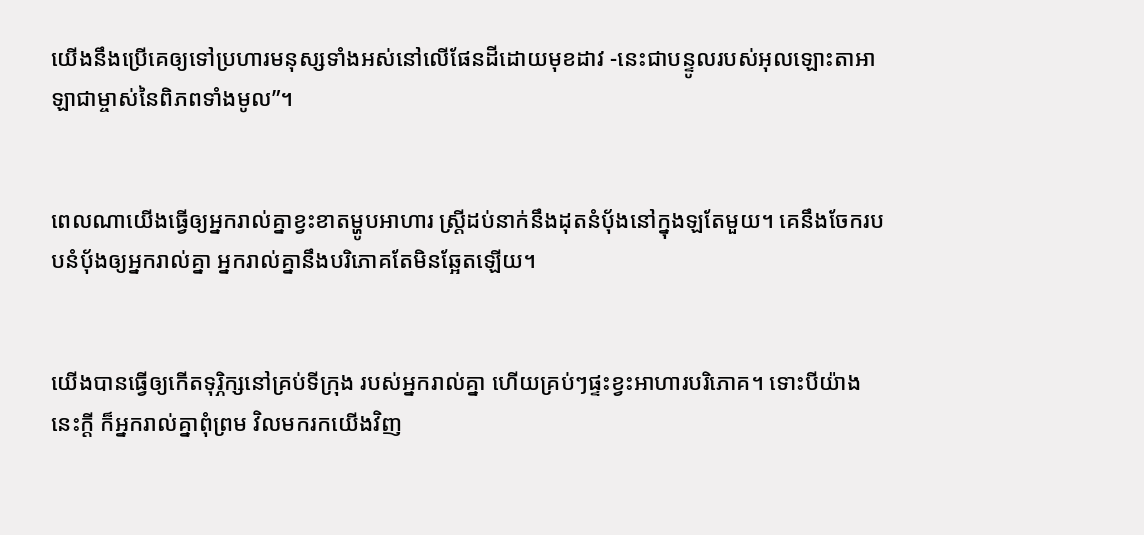យើងនឹងប្រើគេឲ្យទៅប្រហារមនុស្សទាំងអស់នៅលើផែនដីដោយមុខដាវ -នេះជាបន្ទូលរបស់អុលឡោះ‌តាអាឡាជាម្ចាស់នៃពិភពទាំងមូល”។


ពេលណាយើងធ្វើឲ្យអ្នករាល់គ្នាខ្វះខាតម្ហូបអាហារ ស្ត្រីដប់នាក់នឹងដុតនំបុ័ងនៅក្នុងឡតែមួយ។ គេនឹងចែករបបនំបុ័ងឲ្យអ្នករាល់គ្នា អ្នករាល់គ្នានឹងបរិភោគតែមិនឆ្អែតឡើយ។


យើងបានធ្វើឲ្យកើតទុរ្ភិក្សនៅគ្រប់ទីក្រុង របស់អ្នករាល់គ្នា ហើយគ្រប់ៗផ្ទះខ្វះអាហារបរិភោគ។ ទោះបីយ៉ាងនេះក្ដី ក៏អ្នករាល់គ្នាពុំព្រម វិលមករកយើងវិញ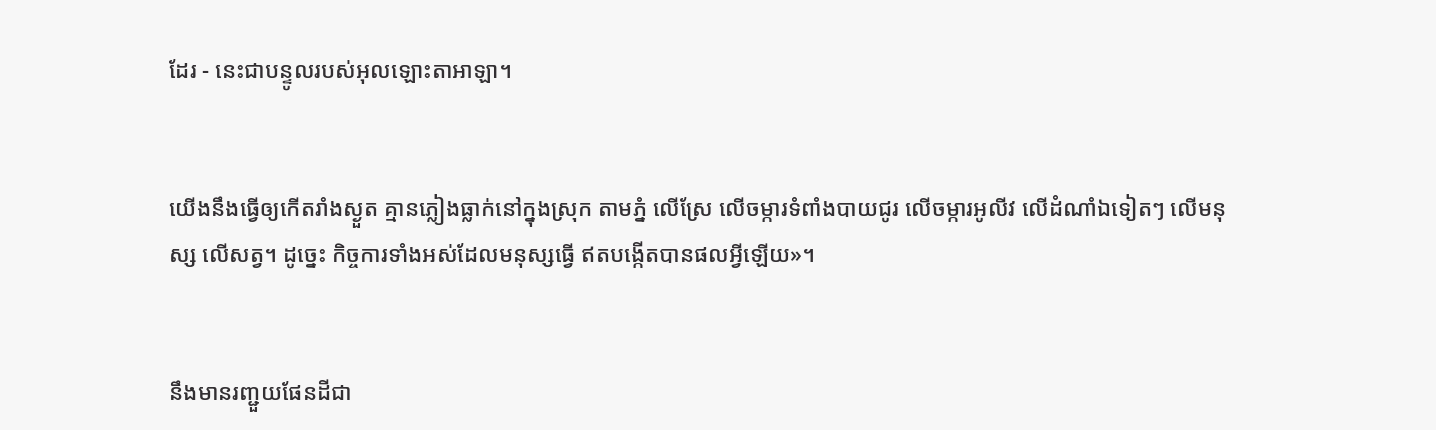ដែរ - នេះជាបន្ទូលរបស់អុលឡោះ‌តាអាឡា។


យើងនឹងធ្វើឲ្យកើតរាំងស្ងួត គ្មានភ្លៀងធ្លាក់នៅក្នុងស្រុក តាមភ្នំ លើស្រែ លើចម្ការទំពាំង‌បាយជូរ លើចម្ការអូលីវ លើដំណាំឯទៀតៗ លើមនុស្ស លើសត្វ។ ដូច្នេះ កិច្ចការទាំងអស់ដែលមនុស្សធ្វើ ឥតបង្កើតបានផលអ្វីឡើយ»។


នឹងមានរញ្ជួយផែន‌ដីជា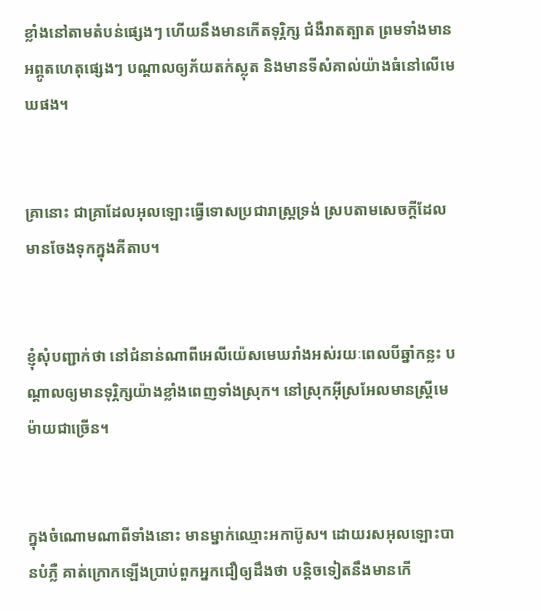ខ្លាំងនៅតាមតំបន់ផ្សេងៗ ហើយនឹងមានកើតទុរ្ភិក្ស ជំងឺរាត‌ត្បាត ព្រមទាំងមានអព្ភូត‌ហេតុផ្សេងៗ បណ្ដាលឲ្យភ័យតក់‌ស្លុត និងមានទីសំគាល់យ៉ាងធំនៅលើមេឃផង។


គ្រានោះ ជាគ្រាដែលអុលឡោះធ្វើទោសប្រជា‌រាស្ដ្រទ្រង់ ស្របតាមសេចក្ដីដែលមានចែងទុកក្នុងគីតាប។


ខ្ញុំសុំបញ្ជាក់ថា នៅជំនាន់ណាពីអេលី‌យ៉េសមេឃរាំងអស់រយៈពេលបីឆ្នាំកន្លះ បណ្ដាលឲ្យមានទុរ្ភិក្សយ៉ាងខ្លាំងពេញទាំងស្រុក។ នៅស្រុកអ៊ីស្រ‌អែលមានស្ដ្រីមេម៉ាយជាច្រើន។


ក្នុងចំណោមណាពីទាំងនោះ មានម្នាក់ឈ្មោះអកាប៊ូស។ ដោយរស‌អុលឡោះបានបំភ្លឺ គាត់ក្រោកឡើងប្រាប់ពួកអ្នកជឿឲ្យដឹងថា បន្ដិចទៀតនឹងមានកើ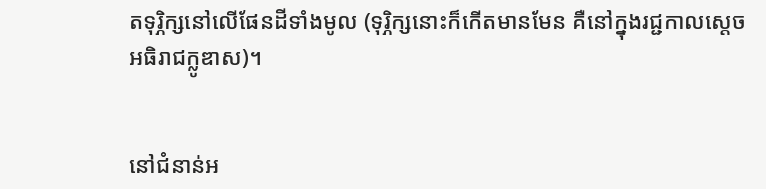តទុរ្ភិក្សនៅលើផែនដីទាំងមូល (ទុរ្ភិក្សនោះក៏កើតមានមែន គឺនៅក្នុងរជ្ជ‌កាលស្តេចអធិ‌រាជក្លូឌាស)។


នៅជំនាន់អ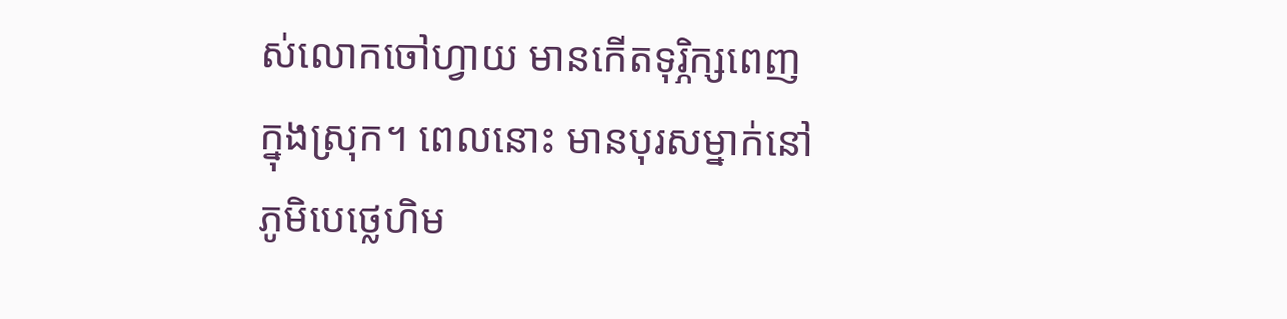ស់លោកចៅហ្វាយ មានកើតទុរ្ភិក្សពេញក្នុងស្រុក។ ពេលនោះ មានបុរសម្នាក់នៅភូមិបេថ្លេ‌ហិម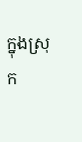ក្នុងស្រុក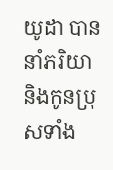យូដា បាននាំភរិយា និងកូនប្រុសទាំង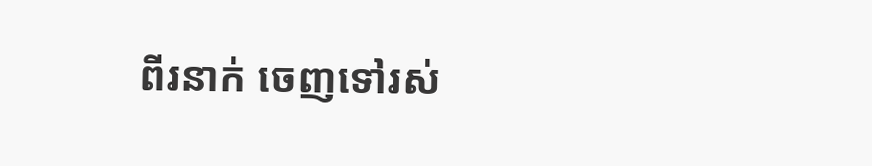ពីរនាក់ ចេញទៅរស់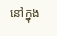នៅក្នុង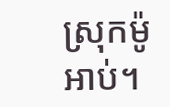ស្រុកម៉ូអាប់។